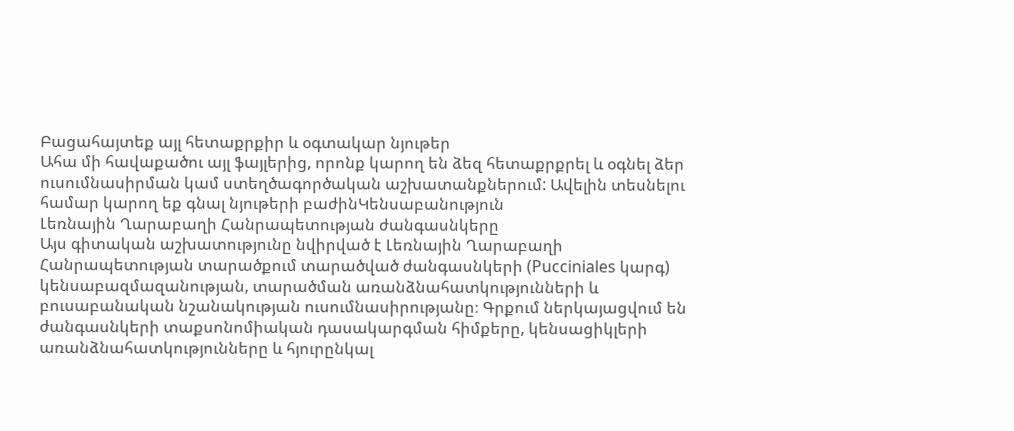Բացահայտեք այլ հետաքրքիր և օգտակար նյութեր
Ահա մի հավաքածու այլ ֆայլերից, որոնք կարող են ձեզ հետաքրքրել և օգնել ձեր ուսումնասիրման կամ ստեղծագործական աշխատանքներում: Ավելին տեսնելու համար կարող եք գնալ նյութերի բաժինԿենսաբանություն
Լեռնային Ղարաբաղի Հանրապետության ժանգասնկերը
Այս գիտական աշխատությունը նվիրված է Լեռնային Ղարաբաղի Հանրապետության տարածքում տարածված ժանգասնկերի (Pucciniales կարգ) կենսաբազմազանության, տարածման առանձնահատկությունների և բուսաբանական նշանակության ուսումնասիրությանը։ Գրքում ներկայացվում են ժանգասնկերի տաքսոնոմիական դասակարգման հիմքերը, կենսացիկլերի առանձնահատկությունները և հյուրընկալ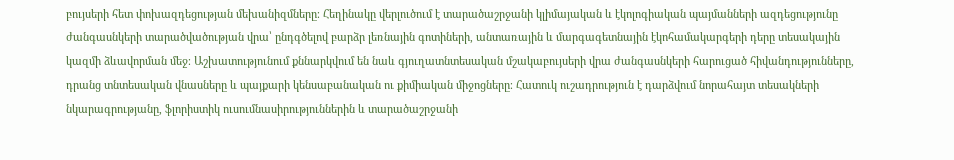բույսերի հետ փոխազդեցության մեխանիզմները։ Հեղինակը վերլուծում է տարածաշրջանի կլիմայական և էկոլոգիական պայմանների ազդեցությունը ժանգասնկերի տարածվածության վրա՝ ընդգծելով բարձր լեռնային գոտիների, անտառային և մարգագետնային էկոհամակարգերի դերը տեսակային կազմի ձևավորման մեջ։ Աշխատությունում քննարկվում են նաև գյուղատնտեսական մշակաբույսերի վրա ժանգասնկերի հարուցած հիվանդությունները, դրանց տնտեսական վնասները և պայքարի կենսաբանական ու քիմիական միջոցները։ Հատուկ ուշադրություն է դարձվում նորահայտ տեսակների նկարագրությանը, ֆլորիստիկ ուսումնասիրություններին և տարածաշրջանի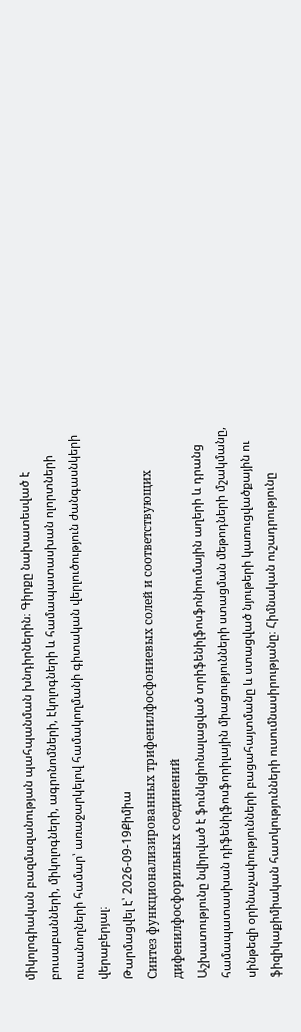միկոլոգիական բազմազանության պահպանման խնդիրներին։ Գիրքը նախատեսված է բուսաբանների, միկոլոգների, ագրոնոմների, էկոլոգների և համապատասխան ոլորտների ուսանողների համար՝ առաջարկելով համակողմանի գիտական վերլուծություն ժանգասնկերի վերաբերյալ։
Թարմացվել է՝ 2026-09-19Քիմիա
Синтез функционализированных трифенилфосфониевых солей и соответствующих дифенилфосфорильных соединений
Աշխատությունը նվիրված է ֆունկցիոնալացված տրիֆենիլֆոսֆոնիումային աղերի և դրանց համապատասխան դիֆենիլֆոսֆորիլային միացությունների ստացման մեթոդների մշակմանը, սինթեզի օրինաչափությունների բացահայտմանը և ստացված նյութերի կառուցվածքային ու ֆիզիկաքիմիական հատկությունների ուսումնասիրությանը։ Հիմնական ուշադրությունը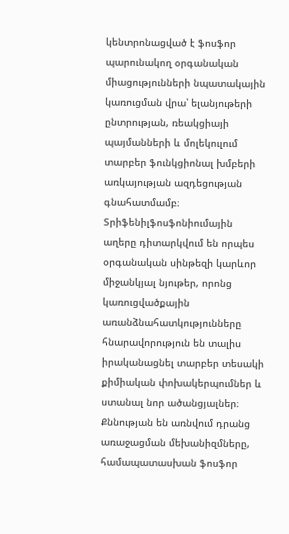կենտրոնացված է ֆոսֆոր պարունակող օրգանական միացությունների նպատակային կառուցման վրա՝ ելանյութերի ընտրության, ռեակցիայի պայմանների և մոլեկուլում տարբեր ֆունկցիոնալ խմբերի առկայության ազդեցության գնահատմամբ։ Տրիֆենիլֆոսֆոնիումային աղերը դիտարկվում են որպես օրգանական սինթեզի կարևոր միջանկյալ նյութեր, որոնց կառուցվածքային առանձնահատկությունները հնարավորություն են տալիս իրականացնել տարբեր տեսակի քիմիական փոխակերպումներ և ստանալ նոր ածանցյալներ։ Քննության են առնվում դրանց առաջացման մեխանիզմները, համապատասխան ֆոսֆոր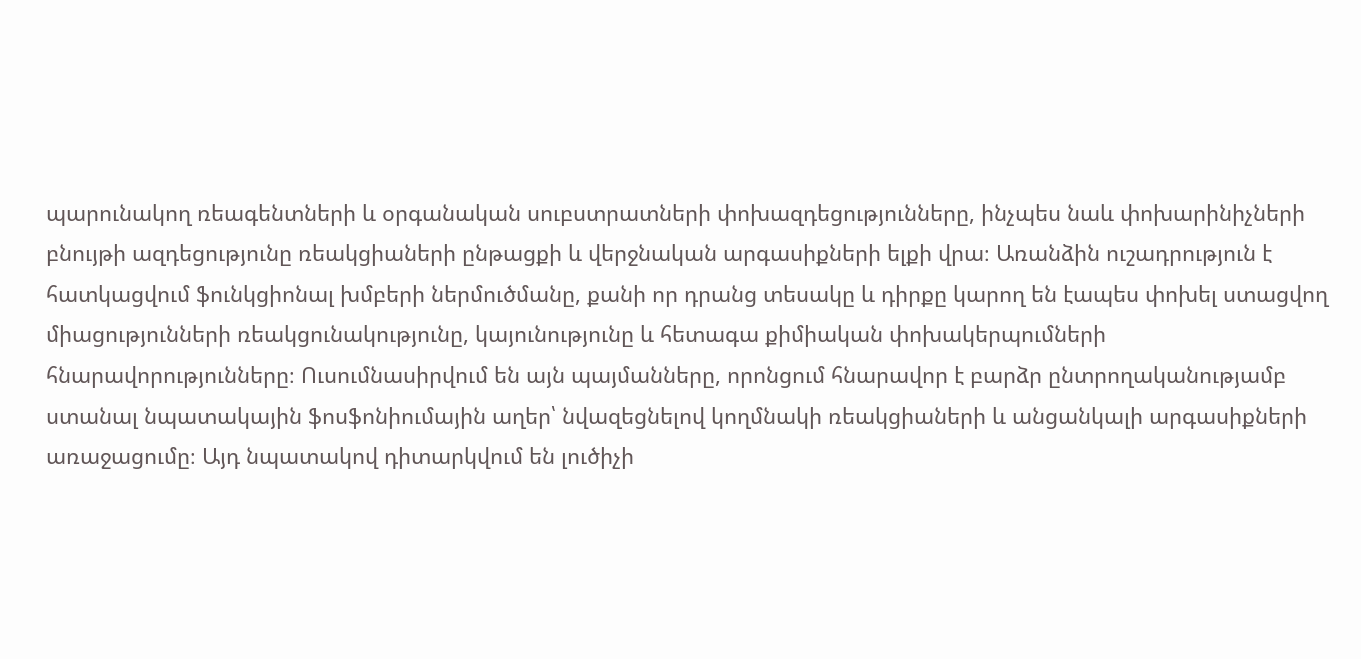պարունակող ռեագենտների և օրգանական սուբստրատների փոխազդեցությունները, ինչպես նաև փոխարինիչների բնույթի ազդեցությունը ռեակցիաների ընթացքի և վերջնական արգասիքների ելքի վրա։ Առանձին ուշադրություն է հատկացվում ֆունկցիոնալ խմբերի ներմուծմանը, քանի որ դրանց տեսակը և դիրքը կարող են էապես փոխել ստացվող միացությունների ռեակցունակությունը, կայունությունը և հետագա քիմիական փոխակերպումների հնարավորությունները։ Ուսումնասիրվում են այն պայմանները, որոնցում հնարավոր է բարձր ընտրողականությամբ ստանալ նպատակային ֆոսֆոնիումային աղեր՝ նվազեցնելով կողմնակի ռեակցիաների և անցանկալի արգասիքների առաջացումը։ Այդ նպատակով դիտարկվում են լուծիչի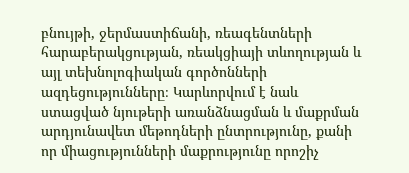բնույթի, ջերմաստիճանի, ռեագենտների հարաբերակցության, ռեակցիայի տևողության և այլ տեխնոլոգիական գործոնների ազդեցությունները։ Կարևորվում է նաև ստացված նյութերի առանձնացման և մաքրման արդյունավետ մեթոդների ընտրությունը, քանի որ միացությունների մաքրությունը որոշիչ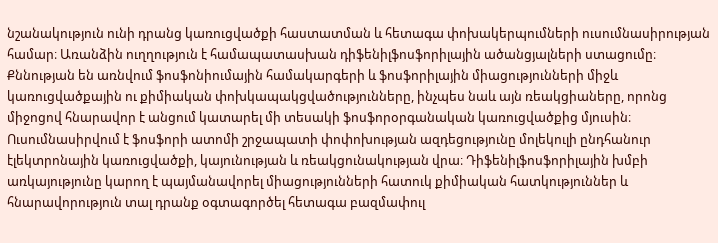նշանակություն ունի դրանց կառուցվածքի հաստատման և հետագա փոխակերպումների ուսումնասիրության համար։ Առանձին ուղղություն է համապատասխան դիֆենիլֆոսֆորիլային ածանցյալների ստացումը։ Քննության են առնվում ֆոսֆոնիումային համակարգերի և ֆոսֆորիլային միացությունների միջև կառուցվածքային ու քիմիական փոխկապակցվածությունները, ինչպես նաև այն ռեակցիաները, որոնց միջոցով հնարավոր է անցում կատարել մի տեսակի ֆոսֆորօրգանական կառուցվածքից մյուսին։ Ուսումնասիրվում է ֆոսֆորի ատոմի շրջապատի փոփոխության ազդեցությունը մոլեկուլի ընդհանուր էլեկտրոնային կառուցվածքի, կայունության և ռեակցունակության վրա։ Դիֆենիլֆոսֆորիլային խմբի առկայությունը կարող է պայմանավորել միացությունների հատուկ քիմիական հատկություններ և հնարավորություն տալ դրանք օգտագործել հետագա բազմափուլ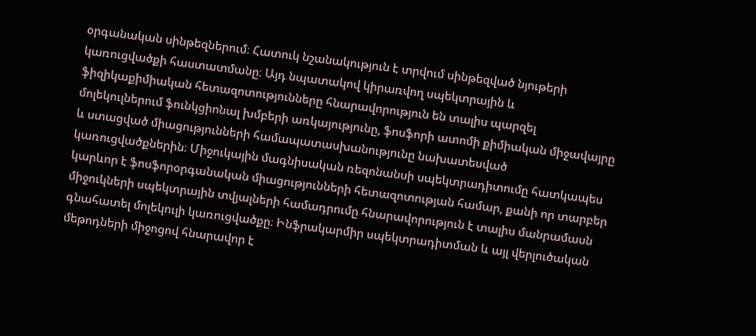օրգանական սինթեզներում։ Հատուկ նշանակություն է տրվում սինթեզված նյութերի կառուցվածքի հաստատմանը։ Այդ նպատակով կիրառվող սպեկտրային և ֆիզիկաքիմիական հետազոտությունները հնարավորություն են տալիս պարզել մոլեկուլներում ֆունկցիոնալ խմբերի առկայությունը, ֆոսֆորի ատոմի քիմիական միջավայրը և ստացված միացությունների համապատասխանությունը նախատեսված կառուցվածքներին։ Միջուկային մագնիսական ռեզոնանսի սպեկտրադիտումը հատկապես կարևոր է ֆոսֆորօրգանական միացությունների հետազոտության համար, քանի որ տարբեր միջուկների սպեկտրային տվյալների համադրումը հնարավորություն է տալիս մանրամասն գնահատել մոլեկուլի կառուցվածքը։ Ինֆրակարմիր սպեկտրադիտման և այլ վերլուծական մեթոդների միջոցով հնարավոր է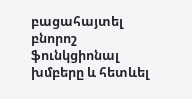բացահայտել բնորոշ ֆունկցիոնալ խմբերը և հետևել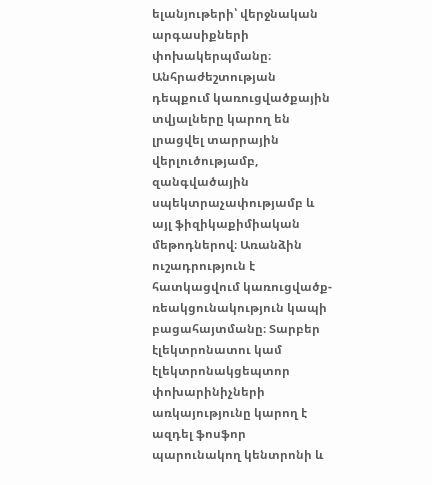ելանյութերի՝ վերջնական արգասիքների փոխակերպմանը։ Անհրաժեշտության դեպքում կառուցվածքային տվյալները կարող են լրացվել տարրային վերլուծությամբ, զանգվածային սպեկտրաչափությամբ և այլ ֆիզիկաքիմիական մեթոդներով։ Առանձին ուշադրություն է հատկացվում կառուցվածք-ռեակցունակություն կապի բացահայտմանը։ Տարբեր էլեկտրոնատու կամ էլեկտրոնակցեպտոր փոխարինիչների առկայությունը կարող է ազդել ֆոսֆոր պարունակող կենտրոնի և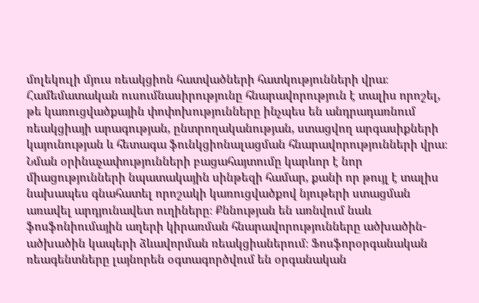մոլեկուլի մյուս ռեակցիոն հատվածների հատկությունների վրա։ Համեմատական ուսումնասիրությունը հնարավորություն է տալիս որոշել, թե կառուցվածքային փոփոխությունները ինչպես են անդրադառնում ռեակցիայի արագության, ընտրողականության, ստացվող արգասիքների կայունության և հետագա ֆունկցիոնալացման հնարավորությունների վրա։ Նման օրինաչափությունների բացահայտումը կարևոր է նոր միացությունների նպատակային սինթեզի համար, քանի որ թույլ է տալիս նախապես գնահատել որոշակի կառուցվածքով նյութերի ստացման առավել արդյունավետ ուղիները։ Քննության են առնվում նաև ֆոսֆոնիումային աղերի կիրառման հնարավորությունները ածխածին-ածխածին կապերի ձևավորման ռեակցիաներում։ Ֆոսֆորօրգանական ռեագենտները լայնորեն օգտագործվում են օրգանական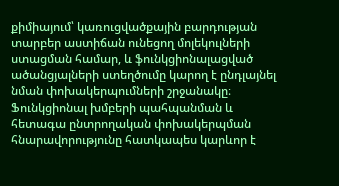քիմիայում՝ կառուցվածքային բարդության տարբեր աստիճան ունեցող մոլեկուլների ստացման համար, և ֆունկցիոնալացված ածանցյալների ստեղծումը կարող է ընդլայնել նման փոխակերպումների շրջանակը։ Ֆունկցիոնալ խմբերի պահպանման և հետագա ընտրողական փոխակերպման հնարավորությունը հատկապես կարևոր է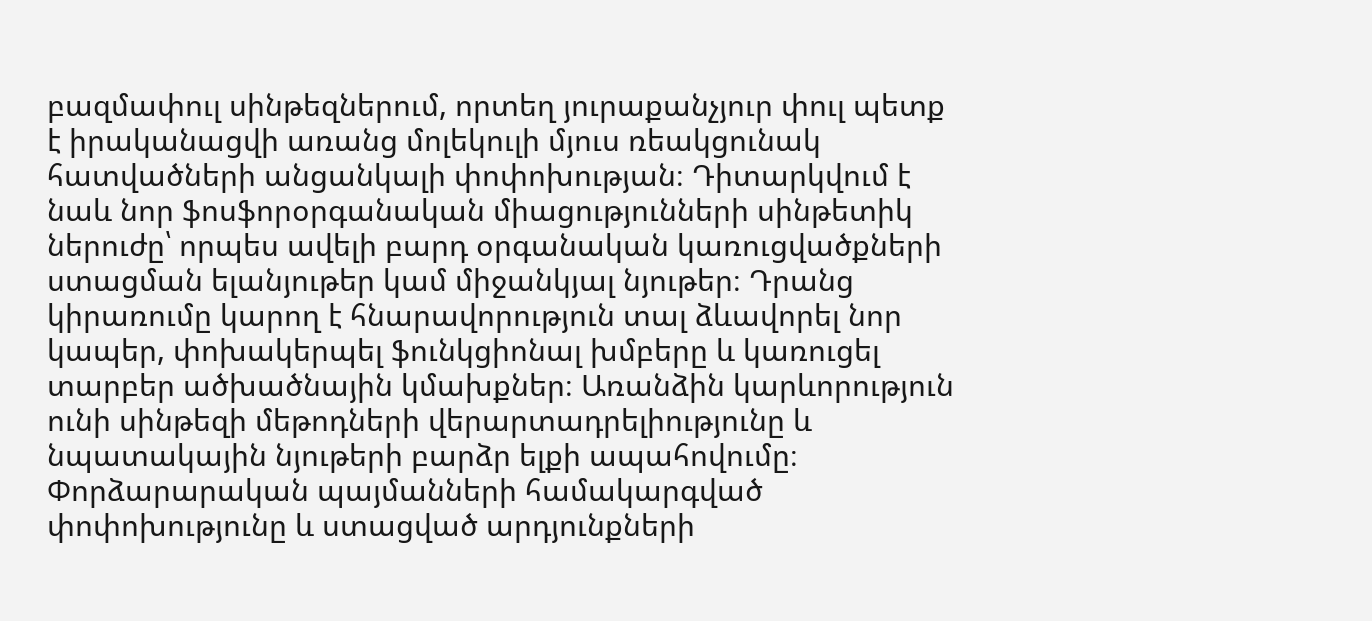բազմափուլ սինթեզներում, որտեղ յուրաքանչյուր փուլ պետք է իրականացվի առանց մոլեկուլի մյուս ռեակցունակ հատվածների անցանկալի փոփոխության։ Դիտարկվում է նաև նոր ֆոսֆորօրգանական միացությունների սինթետիկ ներուժը՝ որպես ավելի բարդ օրգանական կառուցվածքների ստացման ելանյութեր կամ միջանկյալ նյութեր։ Դրանց կիրառումը կարող է հնարավորություն տալ ձևավորել նոր կապեր, փոխակերպել ֆունկցիոնալ խմբերը և կառուցել տարբեր ածխածնային կմախքներ։ Առանձին կարևորություն ունի սինթեզի մեթոդների վերարտադրելիությունը և նպատակային նյութերի բարձր ելքի ապահովումը։ Փորձարարական պայմանների համակարգված փոփոխությունը և ստացված արդյունքների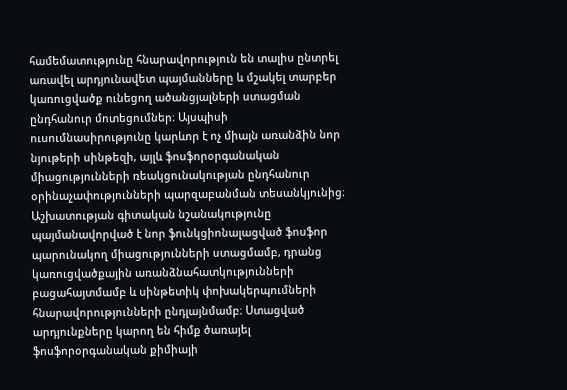համեմատությունը հնարավորություն են տալիս ընտրել առավել արդյունավետ պայմանները և մշակել տարբեր կառուցվածք ունեցող ածանցյալների ստացման ընդհանուր մոտեցումներ։ Այսպիսի ուսումնասիրությունը կարևոր է ոչ միայն առանձին նոր նյութերի սինթեզի, այլև ֆոսֆորօրգանական միացությունների ռեակցունակության ընդհանուր օրինաչափությունների պարզաբանման տեսանկյունից։ Աշխատության գիտական նշանակությունը պայմանավորված է նոր ֆունկցիոնալացված ֆոսֆոր պարունակող միացությունների ստացմամբ, դրանց կառուցվածքային առանձնահատկությունների բացահայտմամբ և սինթետիկ փոխակերպումների հնարավորությունների ընդլայնմամբ։ Ստացված արդյունքները կարող են հիմք ծառայել ֆոսֆորօրգանական քիմիայի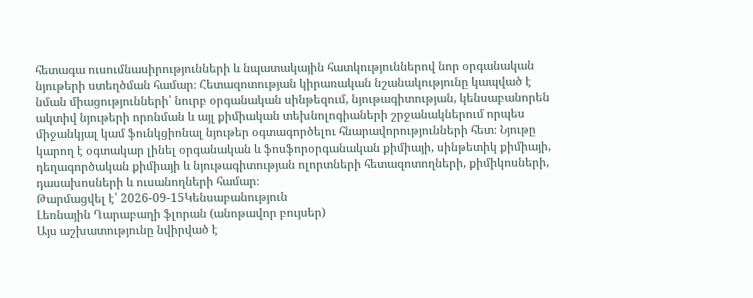հետագա ուսումնասիրությունների և նպատակային հատկություններով նոր օրգանական նյութերի ստեղծման համար։ Հետազոտության կիրառական նշանակությունը կապված է նման միացությունների՝ նուրբ օրգանական սինթեզում, նյութագիտության, կենսաբանորեն ակտիվ նյութերի որոնման և այլ քիմիական տեխնոլոգիաների շրջանակներում որպես միջանկյալ կամ ֆունկցիոնալ նյութեր օգտագործելու հնարավորությունների հետ։ Նյութը կարող է օգտակար լինել օրգանական և ֆոսֆորօրգանական քիմիայի, սինթետիկ քիմիայի, դեղագործական քիմիայի և նյութագիտության ոլորտների հետազոտողների, քիմիկոսների, դասախոսների և ուսանողների համար։
Թարմացվել է՝ 2026-09-15Կենսաբանություն
Լեռնային Ղարաբաղի ֆլորան (անոթավոր բույսեր)
Այս աշխատությունը նվիրված է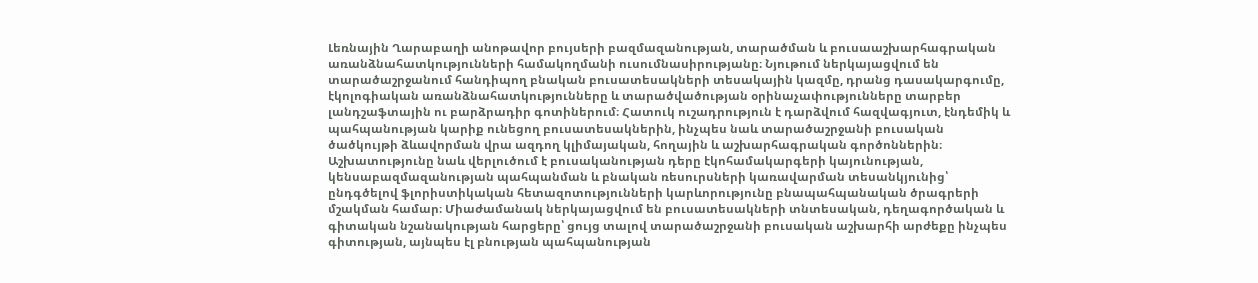Լեռնային Ղարաբաղի անոթավոր բույսերի բազմազանության, տարածման և բուսաաշխարհագրական առանձնահատկությունների համակողմանի ուսումնասիրությանը։ Նյութում ներկայացվում են տարածաշրջանում հանդիպող բնական բուսատեսակների տեսակային կազմը, դրանց դասակարգումը, էկոլոգիական առանձնահատկությունները և տարածվածության օրինաչափությունները տարբեր լանդշաֆտային ու բարձրադիր գոտիներում։ Հատուկ ուշադրություն է դարձվում հազվագյուտ, էնդեմիկ և պահպանության կարիք ունեցող բուսատեսակներին, ինչպես նաև տարածաշրջանի բուսական ծածկույթի ձևավորման վրա ազդող կլիմայական, հողային և աշխարհագրական գործոններին։ Աշխատությունը նաև վերլուծում է բուսականության դերը էկոհամակարգերի կայունության, կենսաբազմազանության պահպանման և բնական ռեսուրսների կառավարման տեսանկյունից՝ ընդգծելով ֆլորիստիկական հետազոտությունների կարևորությունը բնապահպանական ծրագրերի մշակման համար։ Միաժամանակ ներկայացվում են բուսատեսակների տնտեսական, դեղագործական և գիտական նշանակության հարցերը՝ ցույց տալով տարածաշրջանի բուսական աշխարհի արժեքը ինչպես գիտության, այնպես էլ բնության պահպանության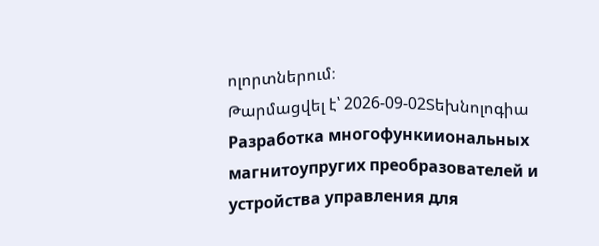ոլորտներում։
Թարմացվել է՝ 2026-09-02Տեխնոլոգիա
Разработка многофункииональных магнитоупругих преобразователей и устройства управления для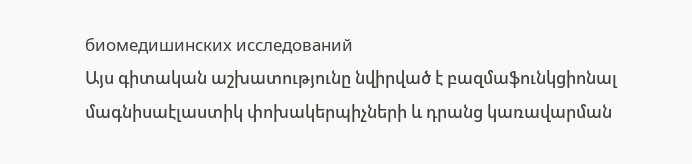биомедишинских исследований
Այս գիտական աշխատությունը նվիրված է բազմաֆունկցիոնալ մագնիսաէլաստիկ փոխակերպիչների և դրանց կառավարման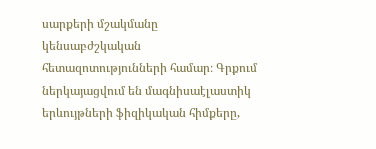սարքերի մշակմանը կենսաբժշկական հետազոտությունների համար։ Գրքում ներկայացվում են մագնիսաէլաստիկ երևույթների ֆիզիկական հիմքերը,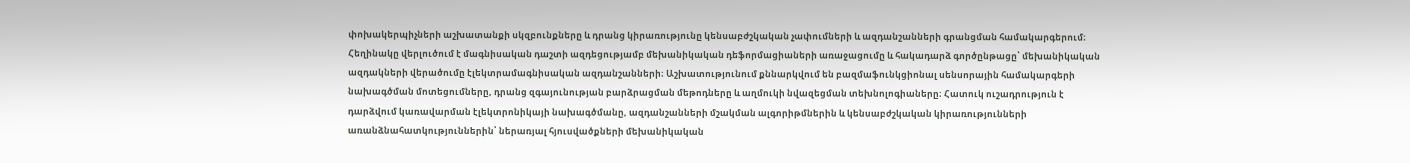փոխակերպիչների աշխատանքի սկզբունքները և դրանց կիրառությունը կենսաբժշկական չափումների և ազդանշանների գրանցման համակարգերում։ Հեղինակը վերլուծում է մագնիսական դաշտի ազդեցությամբ մեխանիկական դեֆորմացիաների առաջացումը և հակադարձ գործընթացը՝ մեխանիկական ազդակների վերածումը էլեկտրամագնիսական ազդանշանների։ Աշխատությունում քննարկվում են բազմաֆունկցիոնալ սենսորային համակարգերի նախագծման մոտեցումները, դրանց զգայունության բարձրացման մեթոդները և աղմուկի նվազեցման տեխնոլոգիաները։ Հատուկ ուշադրություն է դարձվում կառավարման էլեկտրոնիկայի նախագծմանը, ազդանշանների մշակման ալգորիթմներին և կենսաբժշկական կիրառությունների առանձնահատկություններին՝ ներառյալ հյուսվածքների մեխանիկական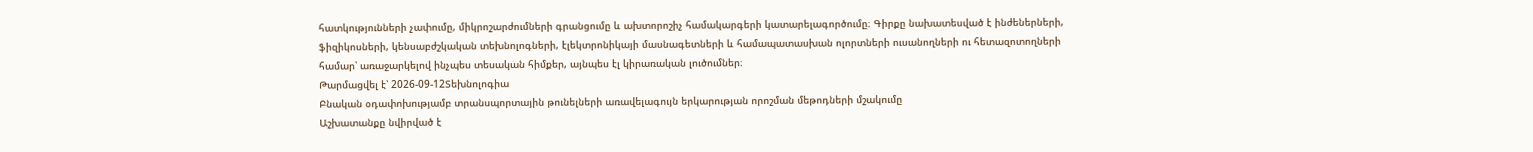հատկությունների չափումը, միկրոշարժումների գրանցումը և ախտորոշիչ համակարգերի կատարելագործումը։ Գիրքը նախատեսված է ինժեներների, ֆիզիկոսների, կենսաբժշկական տեխնոլոգների, էլեկտրոնիկայի մասնագետների և համապատասխան ոլորտների ուսանողների ու հետազոտողների համար՝ առաջարկելով ինչպես տեսական հիմքեր, այնպես էլ կիրառական լուծումներ։
Թարմացվել է՝ 2026-09-12Տեխնոլոգիա
Բնական օդափոխությամբ տրանսպորտային թունելների առավելագույն երկարության որոշման մեթոդների մշակումը
Աշխատանքը նվիրված է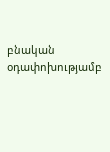բնական օդափոխությամբ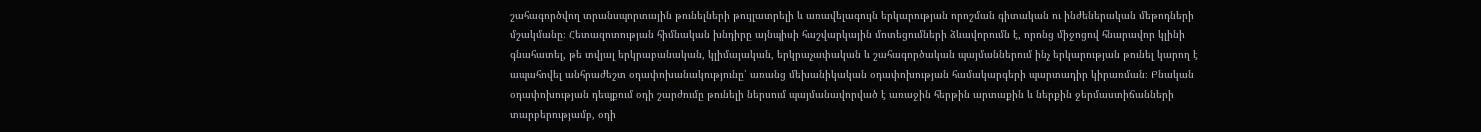շահագործվող տրանսպորտային թունելների թույլատրելի և առավելագույն երկարության որոշման գիտական ու ինժեներական մեթոդների մշակմանը։ Հետազոտության հիմնական խնդիրը այնպիսի հաշվարկային մոտեցումների ձևավորումն է, որոնց միջոցով հնարավոր կլինի գնահատել, թե տվյալ երկրաբանական, կլիմայական, երկրաչափական և շահագործական պայմաններում ինչ երկարության թունել կարող է ապահովել անհրաժեշտ օդափոխանակությունը՝ առանց մեխանիկական օդափոխության համակարգերի պարտադիր կիրառման։ Բնական օդափոխության դեպքում օդի շարժումը թունելի ներսում պայմանավորված է առաջին հերթին արտաքին և ներքին ջերմաստիճանների տարբերությամբ, օդի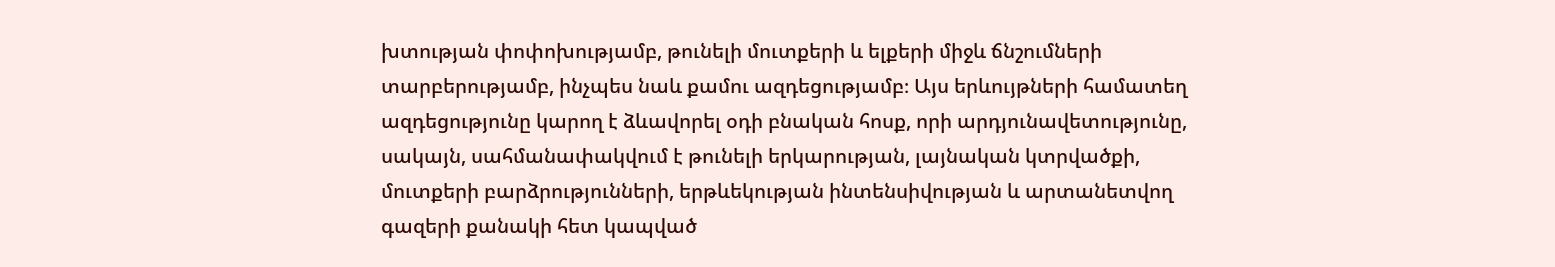խտության փոփոխությամբ, թունելի մուտքերի և ելքերի միջև ճնշումների տարբերությամբ, ինչպես նաև քամու ազդեցությամբ։ Այս երևույթների համատեղ ազդեցությունը կարող է ձևավորել օդի բնական հոսք, որի արդյունավետությունը, սակայն, սահմանափակվում է թունելի երկարության, լայնական կտրվածքի, մուտքերի բարձրությունների, երթևեկության ինտենսիվության և արտանետվող գազերի քանակի հետ կապված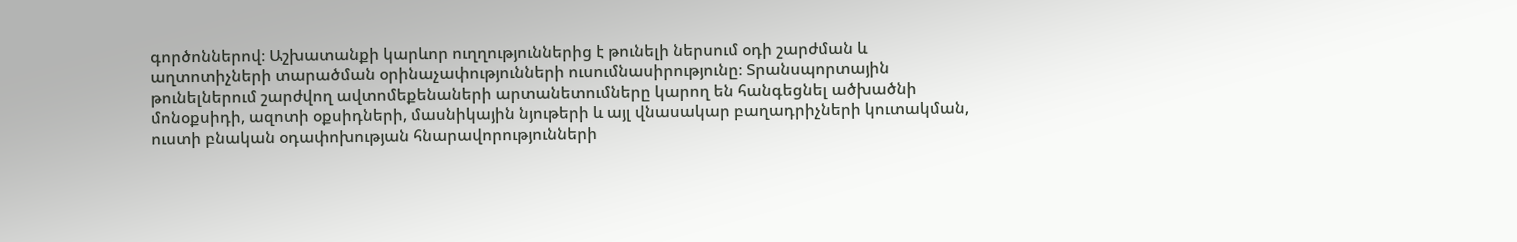գործոններով։ Աշխատանքի կարևոր ուղղություններից է թունելի ներսում օդի շարժման և աղտոտիչների տարածման օրինաչափությունների ուսումնասիրությունը։ Տրանսպորտային թունելներում շարժվող ավտոմեքենաների արտանետումները կարող են հանգեցնել ածխածնի մոնօքսիդի, ազոտի օքսիդների, մասնիկային նյութերի և այլ վնասակար բաղադրիչների կուտակման, ուստի բնական օդափոխության հնարավորությունների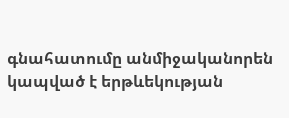գնահատումը անմիջականորեն կապված է երթևեկության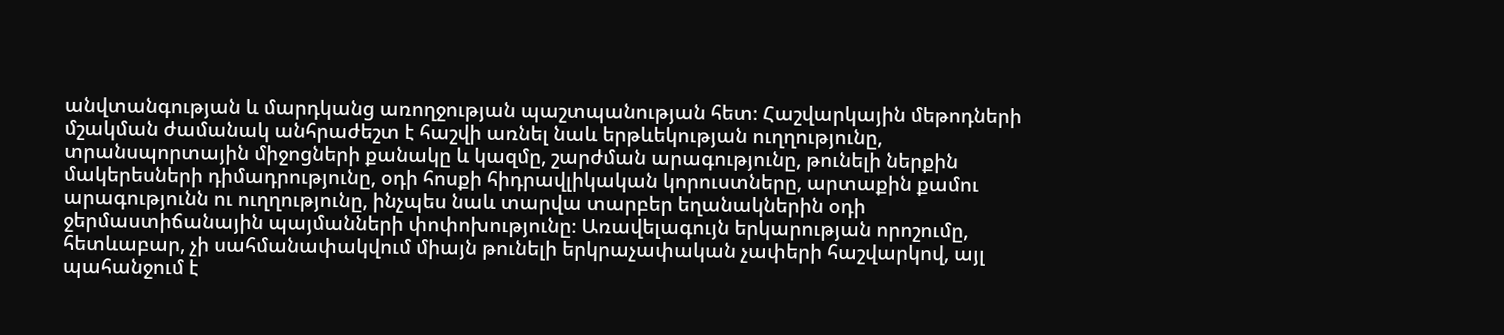անվտանգության և մարդկանց առողջության պաշտպանության հետ։ Հաշվարկային մեթոդների մշակման ժամանակ անհրաժեշտ է հաշվի առնել նաև երթևեկության ուղղությունը, տրանսպորտային միջոցների քանակը և կազմը, շարժման արագությունը, թունելի ներքին մակերեսների դիմադրությունը, օդի հոսքի հիդրավլիկական կորուստները, արտաքին քամու արագությունն ու ուղղությունը, ինչպես նաև տարվա տարբեր եղանակներին օդի ջերմաստիճանային պայմանների փոփոխությունը։ Առավելագույն երկարության որոշումը, հետևաբար, չի սահմանափակվում միայն թունելի երկրաչափական չափերի հաշվարկով, այլ պահանջում է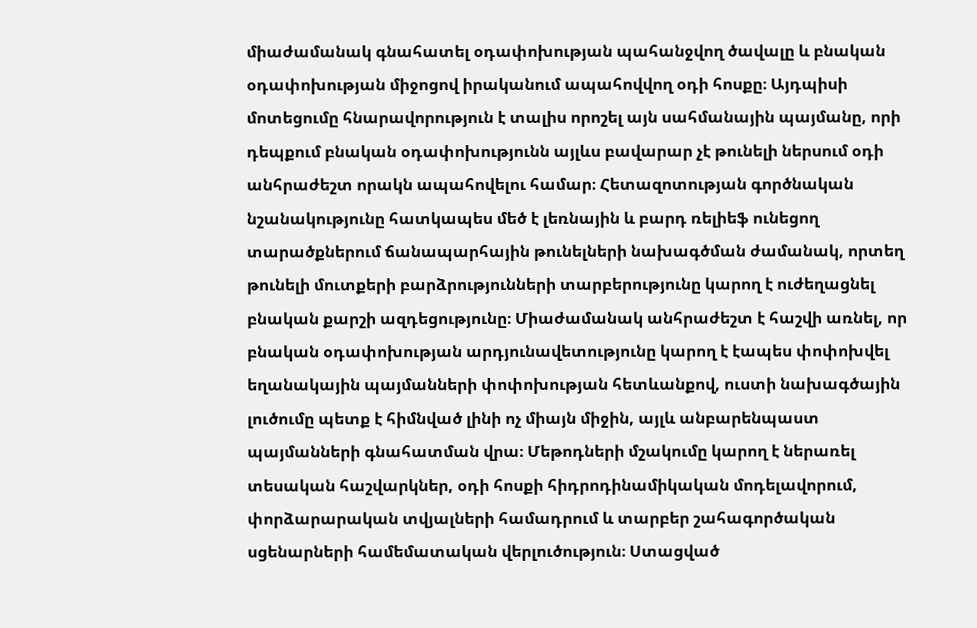միաժամանակ գնահատել օդափոխության պահանջվող ծավալը և բնական օդափոխության միջոցով իրականում ապահովվող օդի հոսքը։ Այդպիսի մոտեցումը հնարավորություն է տալիս որոշել այն սահմանային պայմանը, որի դեպքում բնական օդափոխությունն այլևս բավարար չէ թունելի ներսում օդի անհրաժեշտ որակն ապահովելու համար։ Հետազոտության գործնական նշանակությունը հատկապես մեծ է լեռնային և բարդ ռելիեֆ ունեցող տարածքներում ճանապարհային թունելների նախագծման ժամանակ, որտեղ թունելի մուտքերի բարձրությունների տարբերությունը կարող է ուժեղացնել բնական քարշի ազդեցությունը։ Միաժամանակ անհրաժեշտ է հաշվի առնել, որ բնական օդափոխության արդյունավետությունը կարող է էապես փոփոխվել եղանակային պայմանների փոփոխության հետևանքով, ուստի նախագծային լուծումը պետք է հիմնված լինի ոչ միայն միջին, այլև անբարենպաստ պայմանների գնահատման վրա։ Մեթոդների մշակումը կարող է ներառել տեսական հաշվարկներ, օդի հոսքի հիդրոդինամիկական մոդելավորում, փորձարարական տվյալների համադրում և տարբեր շահագործական սցենարների համեմատական վերլուծություն։ Ստացված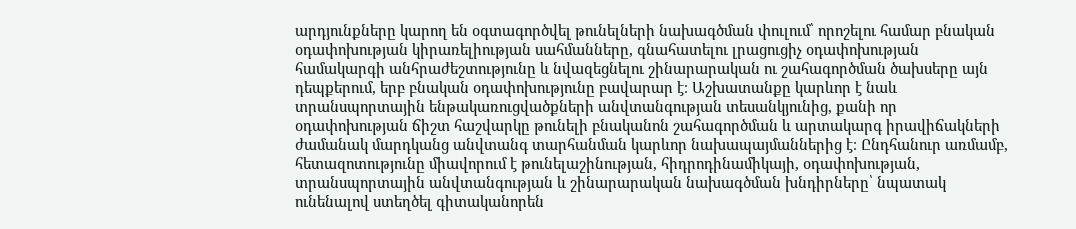արդյունքները կարող են օգտագործվել թունելների նախագծման փուլում՝ որոշելու համար բնական օդափոխության կիրառելիության սահմանները, գնահատելու լրացուցիչ օդափոխության համակարգի անհրաժեշտությունը և նվազեցնելու շինարարական ու շահագործման ծախսերը այն դեպքերում, երբ բնական օդափոխությունը բավարար է։ Աշխատանքը կարևոր է նաև տրանսպորտային ենթակառուցվածքների անվտանգության տեսանկյունից, քանի որ օդափոխության ճիշտ հաշվարկը թունելի բնականոն շահագործման և արտակարգ իրավիճակների ժամանակ մարդկանց անվտանգ տարհանման կարևոր նախապայմաններից է։ Ընդհանուր առմամբ, հետազոտությունը միավորում է թունելաշինության, հիդրոդինամիկայի, օդափոխության, տրանսպորտային անվտանգության և շինարարական նախագծման խնդիրները՝ նպատակ ունենալով ստեղծել գիտականորեն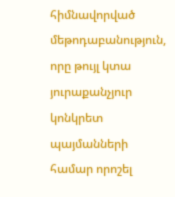հիմնավորված մեթոդաբանություն, որը թույլ կտա յուրաքանչյուր կոնկրետ պայմանների համար որոշել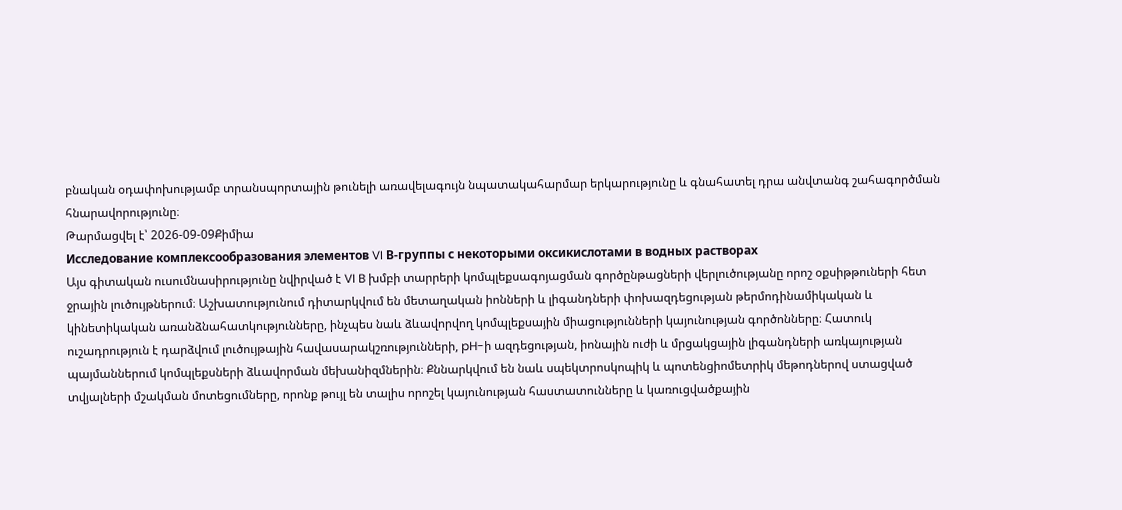բնական օդափոխությամբ տրանսպորտային թունելի առավելագույն նպատակահարմար երկարությունը և գնահատել դրա անվտանգ շահագործման հնարավորությունը։
Թարմացվել է՝ 2026-09-09Քիմիա
Исследование комплексообразования элементов VI В-группы с некоторыми оксикислотами в водных растворах
Այս գիտական ուսումնասիրությունը նվիրված է VI B խմբի տարրերի կոմպլեքսագոյացման գործընթացների վերլուծությանը որոշ օքսիթթուների հետ ջրային լուծույթներում։ Աշխատությունում դիտարկվում են մետաղական իոնների և լիգանդների փոխազդեցության թերմոդինամիկական և կինետիկական առանձնահատկությունները, ինչպես նաև ձևավորվող կոմպլեքսային միացությունների կայունության գործոնները։ Հատուկ ուշադրություն է դարձվում լուծույթային հավասարակշռությունների, pH-ի ազդեցության, իոնային ուժի և մրցակցային լիգանդների առկայության պայմաններում կոմպլեքսների ձևավորման մեխանիզմներին։ Քննարկվում են նաև սպեկտրոսկոպիկ և պոտենցիոմետրիկ մեթոդներով ստացված տվյալների մշակման մոտեցումները, որոնք թույլ են տալիս որոշել կայունության հաստատունները և կառուցվածքային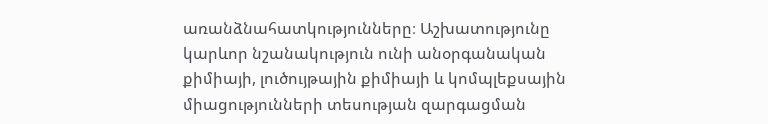առանձնահատկությունները։ Աշխատությունը կարևոր նշանակություն ունի անօրգանական քիմիայի, լուծույթային քիմիայի և կոմպլեքսային միացությունների տեսության զարգացման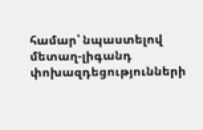համար՝ նպաստելով մետաղ-լիգանդ փոխազդեցությունների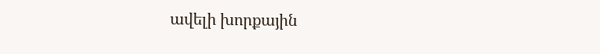ավելի խորքային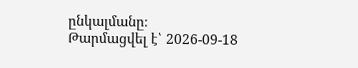ընկալմանը։
Թարմացվել է՝ 2026-09-18